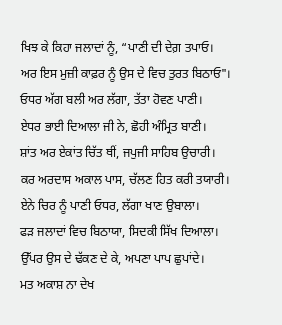ਖਿਝ ਕੇ ਕਿਹਾ ਜਲਾਦਾਂ ਨੂੰ, “ਪਾਣੀ ਦੀ ਦੇਗ਼ ਤਪਾਓ।
ਅਰ ਇਸ ਮੁਜ਼ੀ ਕਾਫ਼ਰ ਨੂੰ ਉਸ ਦੇ ਵਿਚ ਤੁਰਤ ਬਿਠਾਓ"।
ਓਧਰ ਅੱਗ ਬਲੀ ਅਰ ਲੱਗਾ, ਤੱਤਾ ਹੋਵਣ ਪਾਣੀ।
ਏਧਰ ਭਾਈ ਦਿਆਲਾ ਜੀ ਨੇ, ਛੋਹੀ ਅੰਮ੍ਰਿਤ ਬਾਣੀ।
ਸ਼ਾਂਤ ਅਰ ਏਕਾਂਤ ਚਿੱਤ ਥੀਂ, ਜਪੁਜੀ ਸਾਹਿਬ ਉਚਾਰੀ।
ਕਰ ਅਰਦਾਸ ਅਕਾਲ ਪਾਸ, ਚੱਲਣ ਹਿਤ ਕਰੀ ਤਯਾਰੀ।
ਏਨੇ ਚਿਰ ਨੂੰ ਪਾਣੀ ਓਧਰ, ਲੱਗਾ ਖਾਣ ਉਬਾਲਾ।
ਫੜ ਜਲਾਦਾਂ ਵਿਚ ਬਿਠਾਯਾ, ਸਿਦਕੀ ਸਿੱਖ ਦਿਆਲਾ।
ਉੱਪਰ ਉਸ ਦੇ ਢੱਕਣ ਦੇ ਕੇ, ਅਪਣਾ ਪਾਪ ਛੁਪਾਂਦੇ।
ਮਤ ਅਕਾਸ਼ ਨਾ ਦੇਖ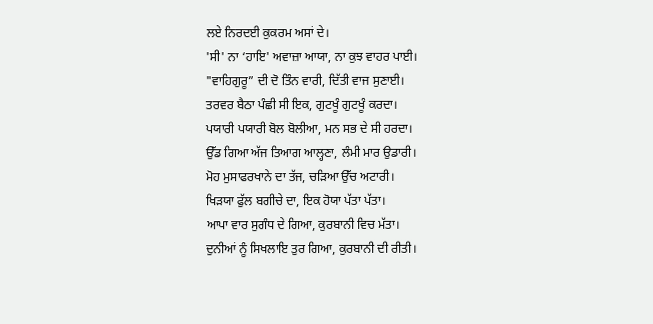ਲਏ ਨਿਰਦਈ ਕੁਕਰਮ ਅਸਾਂ ਦੇ।
'ਸੀ' ਨਾ ‘ਹਾਇ' ਅਵਾਜ਼ਾ ਆਯਾ, ਨਾ ਕੁਝ ਵਾਹਰ ਪਾਈ।
"ਵਾਹਿਗੁਰੂ” ਦੀ ਦੋ ਤਿੰਨ ਵਾਰੀ, ਦਿੱਤੀ ਵਾਜ ਸੁਣਾਈ।
ਤਰਵਰ ਬੈਠਾ ਪੰਛੀ ਸੀ ਇਕ, ਗੁਟਖੂੰ ਗੁਟਖੂੰ ਕਰਦਾ।
ਪਯਾਰੀ ਪਯਾਰੀ ਬੋਲ ਬੋਲੀਆ, ਮਨ ਸਭ ਦੇ ਸੀ ਹਰਦਾ।
ਉੱਡ ਗਿਆ ਅੱਜ ਤਿਆਗ ਆਲ੍ਹਣਾ, ਲੰਮੀ ਮਾਰ ਉਡਾਰੀ।
ਮੋਹ ਮੁਸਾਫਰਖਾਨੇ ਦਾ ਤੱਜ, ਚੜਿਆ ਉੱਚ ਅਟਾਰੀ।
ਖਿੜਯਾ ਫੁੱਲ ਬਗੀਚੇ ਦਾ, ਇਕ ਹੋਯਾ ਪੱਤਾ ਪੱਤਾ।
ਆਪਾ ਵਾਰ ਸੁਗੰਧ ਦੇ ਗਿਆ, ਕੁਰਬਾਨੀ ਵਿਚ ਮੱਤਾ।
ਦੁਨੀਆਂ ਨੂੰ ਸਿਖਲਾਇ ਤੁਰ ਗਿਆ, ਕੁਰਬਾਨੀ ਦੀ ਰੀਤੀ।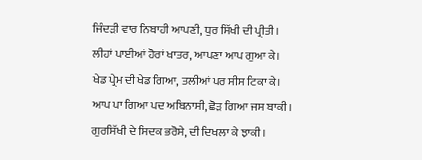ਜਿੰਦੜੀ ਵਾਰ ਨਿਬਾਹੀ ਆਪਣੀ, ਧੁਰ ਸਿੱਖੀ ਦੀ ਪ੍ਰੀਤੀ।
ਲੀਹਾਂ ਪਾਈਆਂ ਹੋਰਾਂ ਖਾਤਰ, ਆਪਣਾ ਆਪ ਗੁਆ ਕੇ।
ਖੇਡ ਪ੍ਰੇਮ ਦੀ ਖੇਡ ਗਿਆ, ਤਲੀਆਂ ਪਰ ਸੀਸ ਟਿਕਾ ਕੇ।
ਆਪ ਪਾ ਗਿਆ ਪਦ ਅਬਿਨਾਸੀ, ਛੋੜ ਗਿਆ ਜਸ ਬਾਕੀ।
ਗੁਰਸਿੱਖੀ ਦੇ ਸਿਦਕ ਭਰੋਸੇ, ਦੀ ਦਿਖਲਾ ਕੇ ਝਾਕੀ।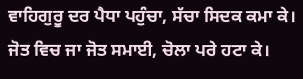ਵਾਹਿਗੁਰੂ ਦਰ ਪੈਧਾ ਪਹੁੰਚਾ, ਸੱਚਾ ਸਿਦਕ ਕਮਾ ਕੇ।
ਜੋਤ ਵਿਚ ਜਾ ਜੋਤ ਸਮਾਈ, ਚੋਲਾ ਪਰੇ ਹਟਾ ਕੇ।